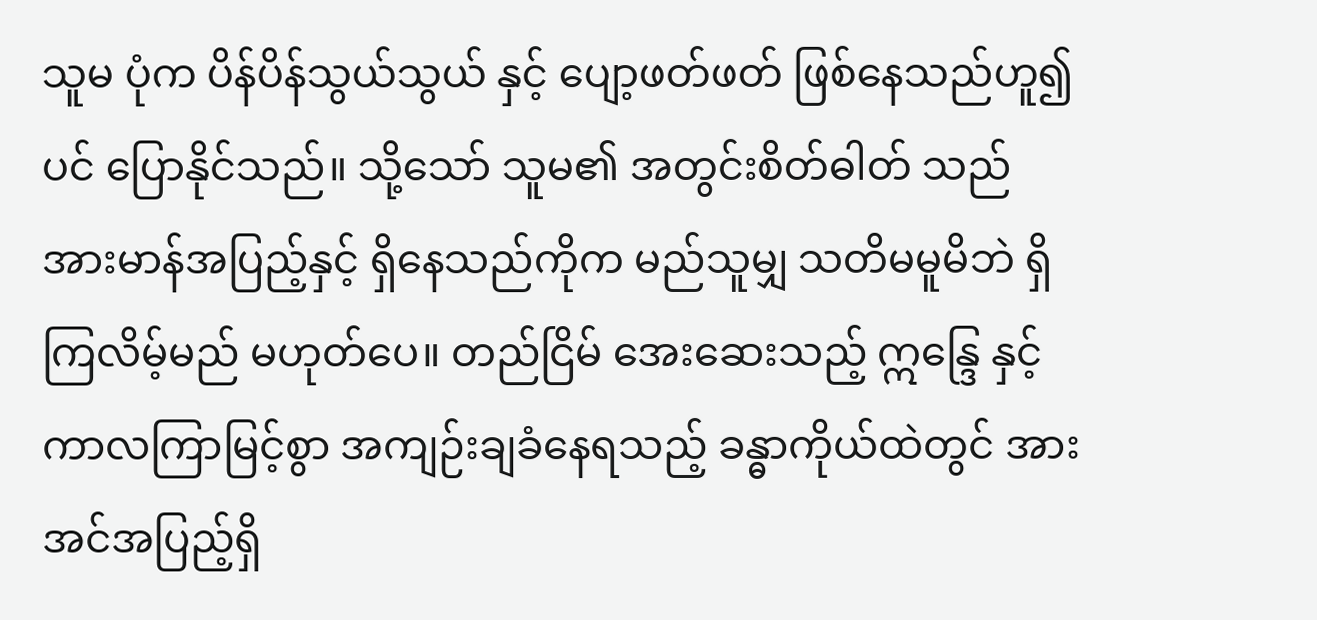သူမ ပုံက ပိန်ပိန်သွယ်သွယ် နှင့် ပျော့ဖတ်ဖတ် ဖြစ်နေသည်ဟူ၍ပင် ပြောနိုင်သည်။ သို့သော် သူမ၏ အတွင်းစိတ်ဓါတ် သည် အားမာန်အပြည့်နှင့် ရှိနေသည်ကိုက မည်သူမျှ သတိမမူမိဘဲ ရှိကြလိမ့်မည် မဟုတ်ပေ။ တည်ငြိမ် အေးဆေးသည့် ဣန္ဒြေ နှင့် ကာလကြာမြင့်စွာ အကျဉ်းချခံနေရသည့် ခန္ဓာကိုယ်ထဲတွင် အားအင်အပြည့်ရှိ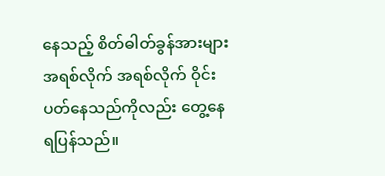နေသည့် စိတ်ဓါတ်ခွန်အားများ အရစ်လိုက် အရစ်လိုက် ဝိုင်းပတ်နေသည်ကိုလည်း တွေ့နေရပြန်သည်။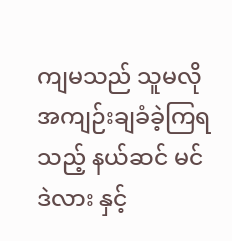ကျမသည် သူမလို အကျဉ်းချခံခဲ့ကြရသည့် နယ်ဆင် မင်ဒဲလား နှင့်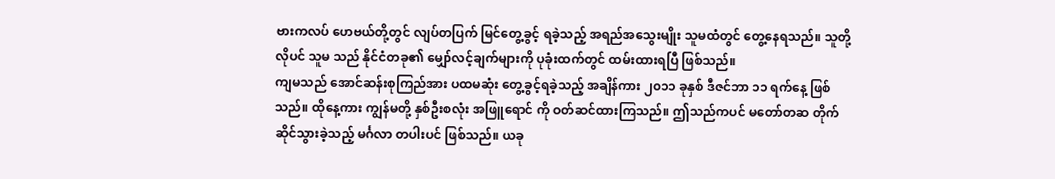ဗားကလပ် ဟေဗယ်တို့တွင် လျပ်တပြက် မြင်တွေ့ခွင့် ရခဲ့သည့် အရည်အသွေးမျိုး သူမထံတွင် တွေ့နေရသည်။ သူတို့လိုပင် သူမ သည် နိုင်ငံတခု၏ မျှော်လင့်ချက်များကို ပုခုံးထက်တွင် ထမ်းထားရပြီ ဖြစ်သည်။
ကျမသည် အောင်ဆန်းစုကြည်အား ပထမဆုံး တွေ့ခွင့်ရခဲ့သည့် အချိန်ကား ၂၀၁၁ ခုနှစ် ဒီဇင်ဘာ ၁၁ ရက်နေ့ ဖြစ်သည်။ ထိုနေ့ကား ကျွန်မတို့ နှစ်ဦးစလုံး အဖြူရောင် ကို ဝတ်ဆင်ထားကြသည်။ ဤသည်ကပင် မတော်တဆ တိုက်ဆိုင်သွားခဲ့သည့် မင်္ဂလာ တပါးပင် ဖြစ်သည်။ ယခု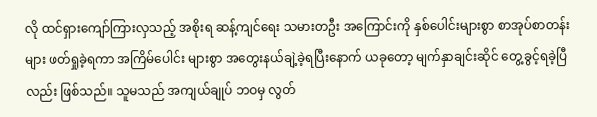လို ထင်ရှားကျော်ကြားလှသည့် အစိုးရ ဆန့်ကျင်ရေး သမားတဦး အကြောင်းကို နှစ်ပေါင်းများစွာ စာအုပ်စာတန်းများ ဖတ်ရှုခဲ့ရကာ အကြိမ်ပေါင်း များစွာ အတွေးနယ်ချဲ့ခဲ့ရပြီးနောက် ယခုတော့ မျက်နှာချင်းဆိုင် တွေ့ခွင့်ရခဲ့ပြီလည်း ဖြစ်သည်။ သူမသည် အကျယ်ချုပ် ဘဝမှ လွတ်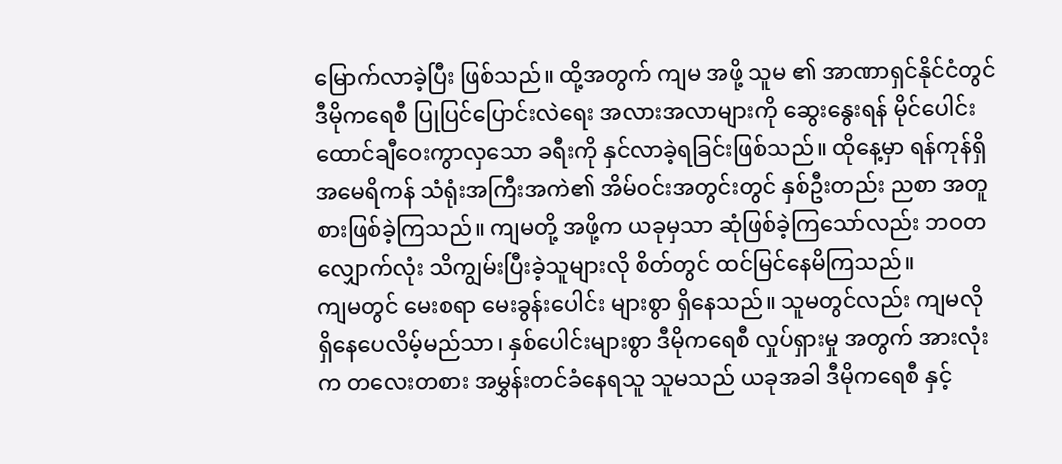မြောက်လာခဲ့ပြီး ဖြစ်သည်။ ထို့အတွက် ကျမ အဖို့ သူမ ၏ အာဏာရှင်နိုင်ငံတွင် ဒီမိုကရေစီ ပြုပြင်ပြောင်းလဲရေး အလားအလာများကို ဆွေးနွေးရန် မိုင်ပေါင်း ထောင်ချီဝေးကွာလှသော ခရီးကို နှင်လာခဲ့ရခြင်းဖြစ်သည်။ ထိုနေ့မှာ ရန်ကုန်ရှိ အမေရိကန် သံရုံးအကြီးအကဲ၏ အိမ်ဝင်းအတွင်းတွင် နှစ်ဦးတည်း ညစာ အတူ စားဖြစ်ခဲ့ကြသည်။ ကျမတို့ အဖို့က ယခုမှသာ ဆုံဖြစ်ခဲ့ကြသော်လည်း ဘဝတလျှောက်လုံး သိကျွမ်းပြီးခဲ့သူများလို စိတ်တွင် ထင်မြင်နေမိကြသည်။
ကျမတွင် မေးစရာ မေးခွန်းပေါင်း များစွာ ရှိနေသည်။ သူမတွင်လည်း ကျမလို ရှိနေပေလိမ့်မည်သာ၊ နှစ်ပေါင်းများစွာ ဒီမိုကရေစီ လှုပ်ရှားမှု အတွက် အားလုံးက တလေးတစား အမွှန်းတင်ခံနေရသူ သူမသည် ယခုအခါ ဒီမိုကရေစီ နှင့်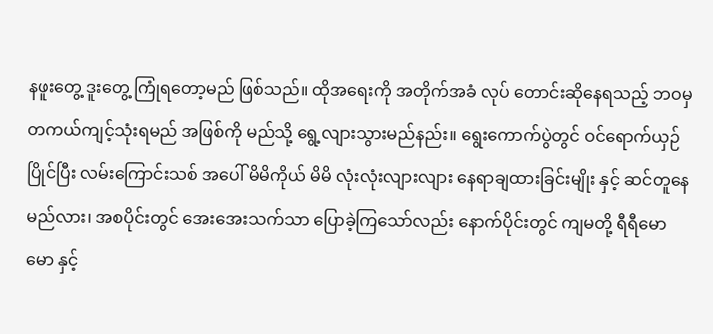နဖူးတွေ့ ဒူးတွေ့ ကြုံရတော့မည် ဖြစ်သည်။ ထိုအရေးကို အတိုက်အခံ လုပ် တောင်းဆိုနေရသည့် ဘဝမှ တကယ်ကျင့်သုံးရမည် အဖြစ်ကို မည်သို့ ရွေ့လျားသွားမည်နည်း။ ရွေးကောက်ပွဲတွင် ဝင်ရောက်ယှဉ်ပြိုင်ပြီး လမ်းကြောင်းသစ် အပေါ် မိမိကိုယ် မိမိ လုံးလုံးလျားလျား နေရာချထားခြင်းမျိုး နှင့် ဆင်တူနေမည်လား၊ အစပိုင်းတွင် အေးအေးသက်သာ ပြောခဲ့ကြသော်လည်း နောက်ပိုင်းတွင် ကျမတို့ ရီရီမောမော နှင့်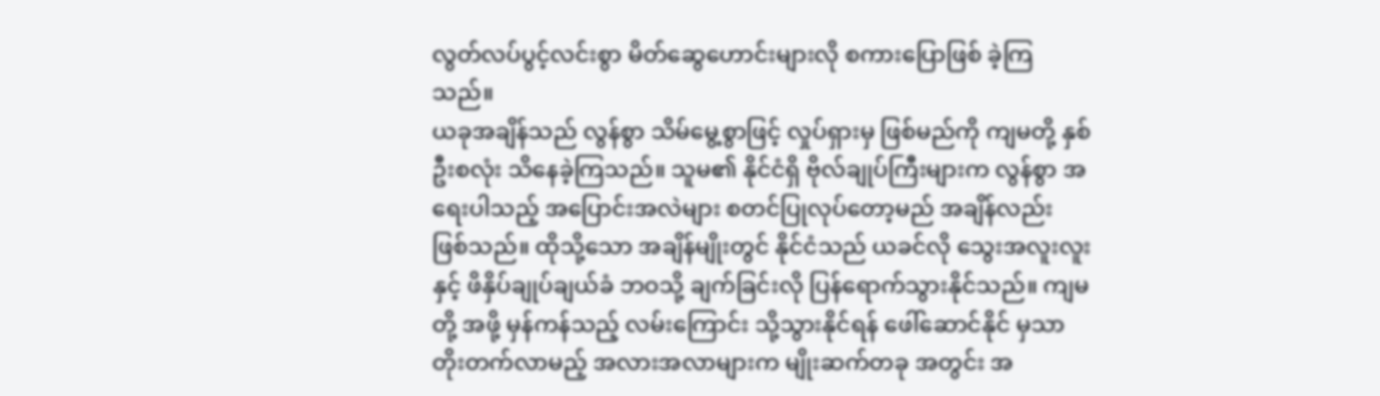လွတ်လပ်ပွင့်လင်းစွာ မိတ်ဆွေဟောင်းများလို စကားပြောဖြစ် ခဲ့ကြသည်။
ယခုအချိန်သည် လွန်စွာ သိမ်မွေ့စွာဖြင့် လှုပ်ရှားမှ ဖြစ်မည်ကို ကျမတို့ နှစ်ဦးစလုံး သိနေခဲ့ကြသည်။ သူမ၏ နိုင်ငံရှိ ဗိုလ်ချုပ်ကြီးများက လွန်စွာ အရေးပါသည့် အပြောင်းအလဲများ စတင်ပြုလုပ်တော့မည် အချိန်လည်း ဖြစ်သည်။ ထိုသို့သော အချိန်မျိုးတွင် နိုင်ငံသည် ယခင်လို သွေးအလူးလူး နှင့် ဖိနှိပ်ချုပ်ချယ်ခံ ဘဝသို့ ချက်ခြင်းလို ပြန်ရောက်သွားနိုင်သည်။ ကျမတို့ အဖို့ မှန်ကန်သည့် လမ်းကြောင်း သို့သွားနိုင်ရန် ဖေါ်ဆောင်နိုင် မှသာ တိုးတက်လာမည့် အလားအလာများက မျိုးဆက်တခု အတွင်း အ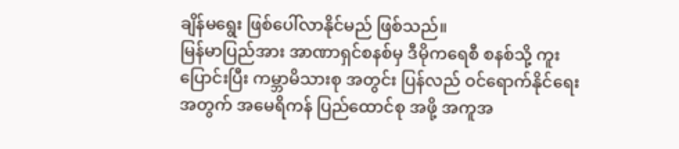ချိန်မရွေး ဖြစ်ပေါ်လာနိုင်မည် ဖြစ်သည်။
မြန်မာပြည်အား အာဏာရှင်စနစ်မှ ဒီမိုကရေစီ စနစ်သို့ ကူးပြောင်းပြီး ကမ္ဘာမိသားစု အတွင်း ပြန်လည် ဝင်ရောက်နိုင်ရေး အတွက် အမေရိကန် ပြည်ထောင်စု အဖို့ အကူအ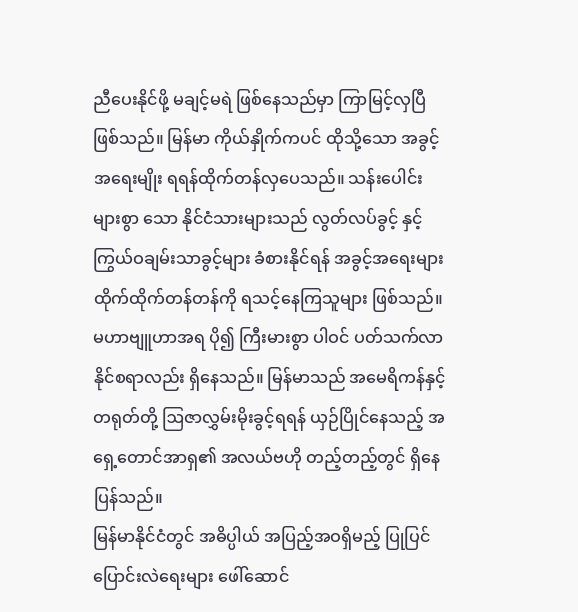ညီပေးနိုင်ဖို့ မချင့်မရဲ ဖြစ်နေသည်မှာ ကြာမြင့်လှပြီ ဖြစ်သည်။ မြန်မာ ကိုယ်နှိုက်ကပင် ထိုသို့သော အခွင့်အရေးမျိုး ရရန်ထိုက်တန်လှပေသည်။ သန်းပေါင်းများစွာ သော နိုင်ငံသားများသည် လွတ်လပ်ခွင့် နှင့် ကြွယ်ဝချမ်းသာခွင့်များ ခံစားနိုင်ရန် အခွင့်အရေးများ ထိုက်ထိုက်တန်တန်ကို ရသင့်နေကြသူများ ဖြစ်သည်။ မဟာဗျူဟာအရ ပို၍ ကြီးမားစွာ ပါဝင် ပတ်သက်လာနိုင်စရာလည်း ရှိနေသည်။ မြန်မာသည် အမေရိကန်နှင့် တရုတ်တို့ ဩဇာလွှမ်းမိုးခွင့်ရရန် ယှဉ်ပြိုင်နေသည့် အရှေ့တောင်အာရှ၏ အလယ်ဗဟို တည့်တည့်တွင် ရှိနေပြန်သည်။
မြန်မာနိုင်ငံတွင် အဓိပ္ပါယ် အပြည့်အဝရှိမည့် ပြုပြင်ပြောင်းလဲရေးများ ဖေါ်ဆောင်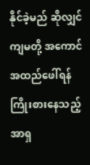နိုင်ခဲ့မည် ဆိုလျှင် ကျမတို့ အကောင်အထည်ဖေါ်ရန် ကြိုးစားနေသည့် အာရှ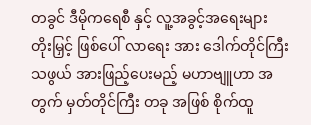တခွင် ဒီမိုကရေစီ နှင့် လူ့အခွင့်အရေးများ တိုးမြှင့် ဖြစ်ပေါ် လာရေး အား ဒေါက်တိုင်ကြီးသဖွယ် အားဖြည့်ပေးမည့် မဟာဗျူဟာ အတွက် မှတ်တိုင်ကြီး တခု အဖြစ် စိုက်ထူ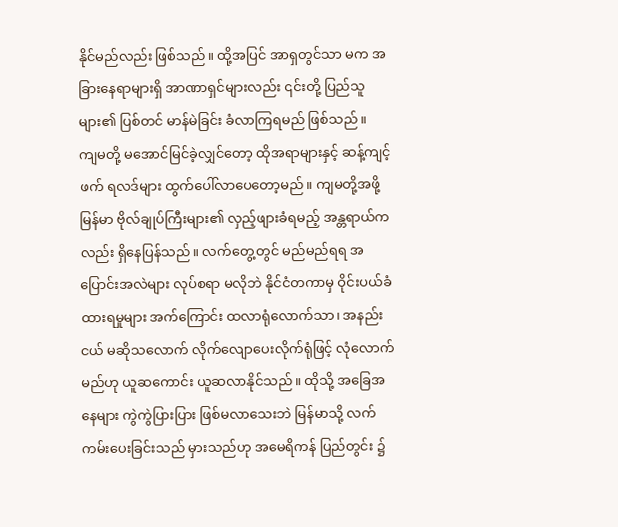နိုင်မည်လည်း ဖြစ်သည်။ ထို့အပြင် အာရှတွင်သာ မက အခြားနေရာများရှိ အာဏာရှင်များလည်း ၎င်းတို့ ပြည်သူများ၏ ပြစ်တင် မာန်မဲခြင်း ခံလာကြရမည် ဖြစ်သည်။
ကျမတို့ မအောင်မြင်ခဲ့လျှင်တော့ ထိုအရာများနှင့် ဆန့်ကျင့်ဖက် ရလဒ်များ ထွက်ပေါ်လာပေတော့မည်။ ကျမတို့အဖို့ မြန်မာ ဗိုလ်ချုပ်ကြီးများ၏ လှည့်ဖျားခံရမည့် အန္တရာယ်ကလည်း ရှိနေပြန်သည်။ လက်တွေ့တွင် မည်မည်ရရ အပြောင်းအလဲများ လုပ်စရာ မလိုဘဲ နိုင်ငံတကာမှ ဝိုင်းပယ်ခံထားရမှုများ အက်ကြောင်း ထလာရုံလောက်သာ၊ အနည်းငယ် မဆိုသလောက် လိုက်လျောပေးလိုက်ရုံဖြင့် လုံလောက်မည်ဟု ယူဆကောင်း ယူဆလာနိုင်သည်။ ထိုသို့ အခြေအနေများ ကွဲကွဲပြားပြား ဖြစ်မလာသေးဘဲ မြန်မာသို့ လက်ကမ်းပေးခြင်းသည် မှားသည်ဟု အမေရိကန် ပြည်တွင်း ၌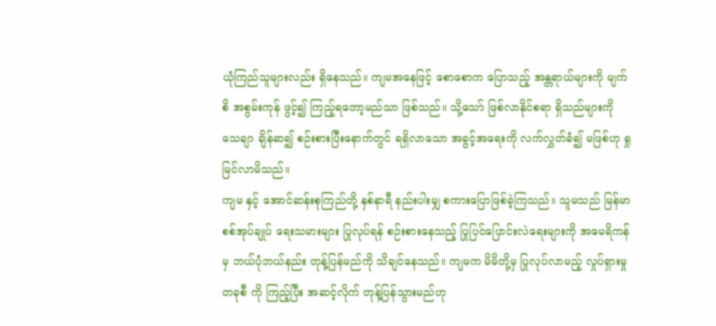ယုံကြည်သူများလည်း ရှိနေသည်။ ကျမအနေဖြင့် စောစောက ပြောသည့် အန္တရာယ်များကို မျက်စိ အစွမ်းကုန် ဖွင့်၍ ကြည့်ရတော့မည်သာ ဖြစ်သည်။ သို့သော် ဖြစ်လာနိုင်စရာ ရှိသည်များကို သေချာ ချိန်ဆ၍ စဉ်းစားပြီးနောက်တွင် ရရှိလာသော အခွင့်အရေးကို လက်လွှတ်ခံ၍ မဖြစ်ဟု ရှုမြင်လာမိသည်။
ကျမ နှင့် အောင်ဆန်းစုကြည်တို့ နှစ်နာရီ နည်းပါးမျှ စကားပြောဖြစ်ခဲ့ကြသည်။ သူမသည် မြန်မာ စစ်အုပ်ချုပ် ရေးသမားများ ပြုလုပ်ရန် စဉ်းစားနေသည့် ပြုပြင်ပြောင်းလဲရေးများကို အမေရိကန်မှ ဘယ်ပုံဘယ်နည်း တုန့်ပြန်မည်ကို သိချင်နေသည်။ ကျမက မိမိတို့မှ ပြုလုပ်လာမည့် လှုပ်ရှားမှု တခုစီ ကို ကြည့်ပြီး အဆင့်လိုက် တုန့်ပြန်သွားမည်ဟု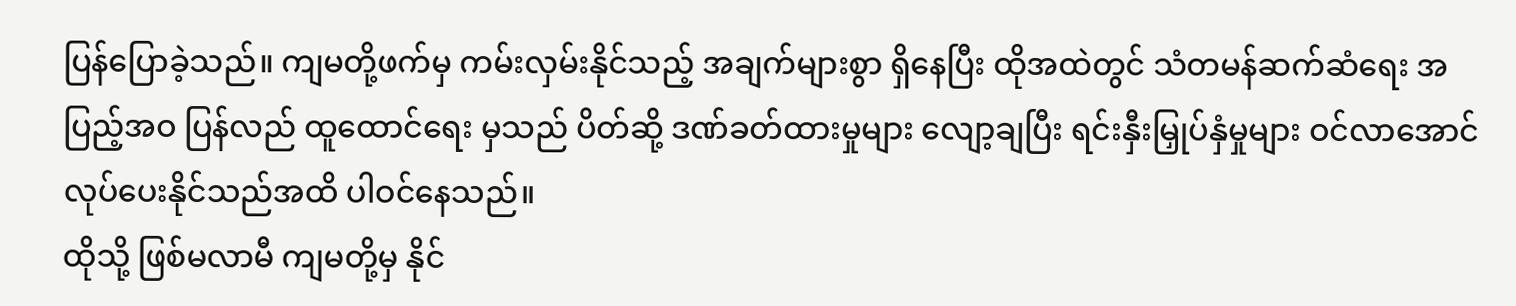ပြန်ပြောခဲ့သည်။ ကျမတို့ဖက်မှ ကမ်းလှမ်းနိုင်သည့် အချက်များစွာ ရှိနေပြီး ထိုအထဲတွင် သံတမန်ဆက်ဆံရေး အပြည့်အဝ ပြန်လည် ထူထောင်ရေး မှသည် ပိတ်ဆို့ ဒဏ်ခတ်ထားမှုများ လျော့ချပြီး ရင်းနှီးမြှုပ်နှံမှုများ ဝင်လာအောင် လုပ်ပေးနိုင်သည်အထိ ပါဝင်နေသည်။
ထိုသို့ ဖြစ်မလာမီ ကျမတို့မှ နိုင်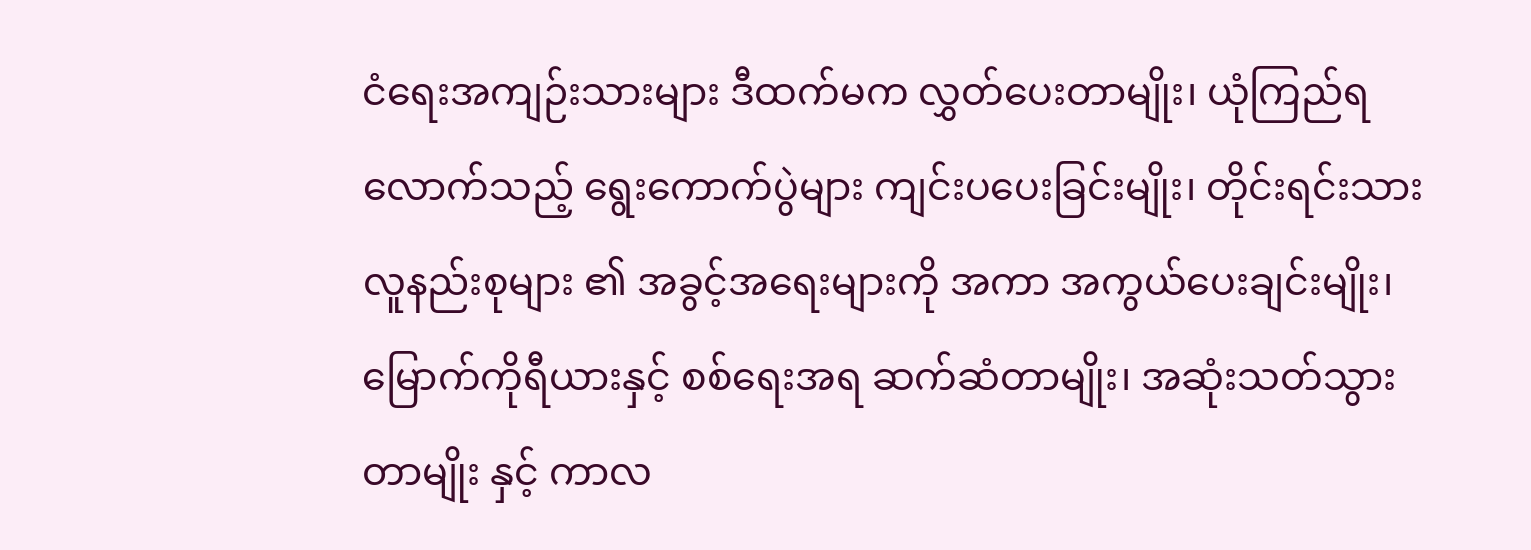ငံရေးအကျဉ်းသားများ ဒီထက်မက လွှတ်ပေးတာမျိုး၊ ယုံကြည်ရလောက်သည့် ရွေးကောက်ပွဲများ ကျင်းပပေးခြင်းမျိုး၊ တိုင်းရင်းသား လူနည်းစုများ ၏ အခွင့်အရေးများကို အကာ အကွယ်ပေးချင်းမျိုး၊ မြောက်ကိုရီယားနှင့် စစ်ရေးအရ ဆက်ဆံတာမျိုး၊ အဆုံးသတ်သွားတာမျိုး နှင့် ကာလ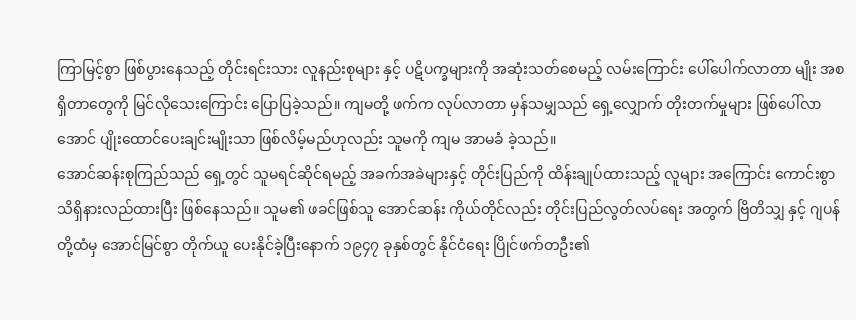ကြာမြင့်စွာ ဖြစ်ပွားနေသည့် တိုင်းရင်းသား လူနည်းစုများ နှင့် ပဋိပက္ခများကို အဆုံးသတ်စေမည့် လမ်းကြောင်း ပေါ်ပေါက်လာတာ မျိုး အစရှိတာတွေကို မြင်လိုသေးကြောင်း ပြောပြခဲ့သည်။ ကျမတို့ ဖက်က လုပ်လာတာ မှန်သမျှသည် ရှေ့လျှောက် တိုးတက်မှုများ ဖြစ်ပေါ်လာအောင် ပျိုးထောင်ပေးချင်းမျိုးသာ ဖြစ်လိမ့်မည်ဟုလည်း သူမကို ကျမ အာမခံ ခဲ့သည်။
အောင်ဆန်းစုကြည်သည် ရှေ့တွင် သူမရင်ဆိုင်ရမည့် အခက်အခဲများနှင့် တိုင်းပြည်ကို ထိန်းချုပ်ထားသည့် လူများ အကြောင်း ကောင်းစွာ သိရှိနားလည်ထားပြီး ဖြစ်နေသည်။ သူမ၏ ဖခင်ဖြစ်သူ အောင်ဆန်း ကိုယ်တိုင်လည်း တိုင်းပြည်လွတ်လပ်ရေး အတွက် ဗြိတိသျှ နှင့် ဂျပန်တို့ထံမှ အောင်မြင်စွာ တိုက်ယူ ပေးနိုင်ခဲ့ပြီးနောက် ၁၉၄၇ ခုနှစ်တွင် နိုင်ငံရေး ပြိုင်ဖက်တဦး၏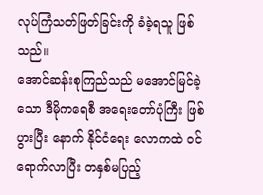လုပ်ကြံသတ်ဖြတ်ခြင်းကို ခံခဲ့ရသူ ဖြစ်သည်။
အောင်ဆန်းစုကြည်သည် မအောင်မြင်ခဲ့သော ဒီမိုကရေစီ အရေးတော်ပုံကြီး ဖြစ်ပွားပြီး နောက် နိုင်ငံရေး လောကထဲ ဝင်ရောက်လာပြီး တနှစ်မပြည့်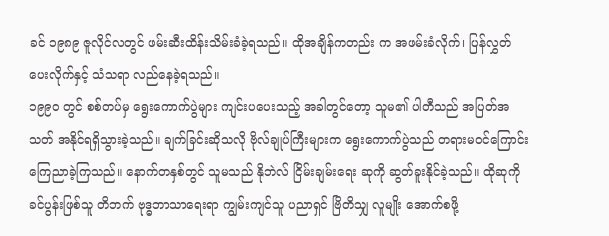ခင် ၁၉၈၉ ဇူလိုင်လတွင် ဖမ်းဆီးထိန်းသိမ်းခံခဲ့ရသည်။ ထိုအချိန်ကတည်း က အဖမ်းခံလိုက်၊ ပြန်လွှတ်ပေးလိုက်နှင့် သံသရာ လည်နေခဲ့ရသည်။
၁၉၉၀ တွင် စစ်တပ်မှ ရွေးကောက်ပွဲများ ကျင်းပပေးသည့် အခါတွင်တော့ သူမ၏ ပါတီသည် အပြတ်အသတ် အနိုင်ရရှိသွားခဲ့သည်။ ချက်ခြင်းဆိုသလို ဗိုလ်ချုပ်ကြီးများက ရွေးကောက်ပွဲသည် တရားမဝင်ကြောင်း ကြေညာခဲ့ကြသည်။ နောက်တနှစ်တွင် သူမသည် နိုဘဲလ် ငြိမ်းချမ်းရေး ဆုကို ဆွတ်ခူးနိုင်ခဲ့သည်။ ထိုဆုကို ခင်ပွန်းဖြစ်သူ တိဘက် ဗုဒ္ဓဘာသာရေးရာ ကျွမ်းကျင်သူ ပညာရှင် ဗြိတိသျှ လူမျိုး အောက်စဖို့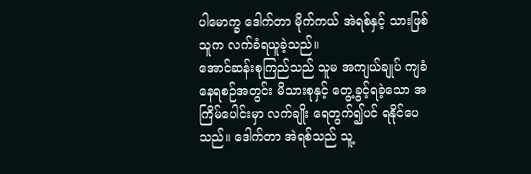ပါမောက္ခ ဒေါက်တာ မိုက်ကယ် အဲရစ်နှင့် သားဖြစ်သူက လက်ခံရယူခဲ့သည်။
အောင်ဆန်းစုကြည်သည် သူမ အကျယ်ချုပ် ကျခံနေရစဉ်အတွင်း မိသားစုနှင့် တွေ့ခွင့်ရခဲ့သော အကြိမ်ပေါင်းမှာ လက်ချိုး ရေတွက်၍ပင် ရနိုင်ပေသည်။ ဒေါက်တာ အဲရစ်သည် သူ့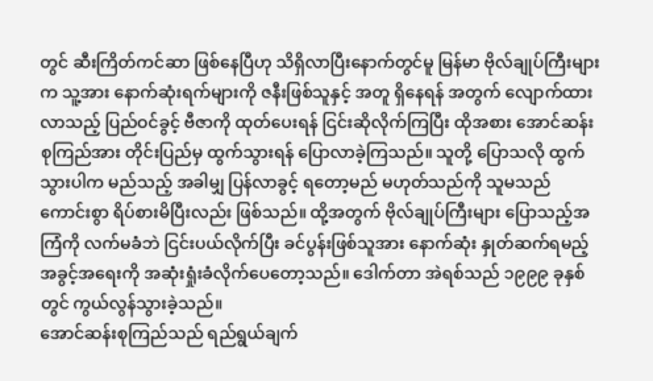တွင် ဆီးကြိတ်ကင်ဆာ ဖြစ်နေပြီဟု သိရှိလာပြီးနောက်တွင်မူ မြန်မာ ဗိုလ်ချုပ်ကြီးများက သူ့အား နောက်ဆုံးရက်များကို ဇနီးဖြစ်သူနှင့် အတူ ရှိနေရန် အတွက် လျောက်ထားလာသည့် ပြည်ဝင်ခွင့် ဗီဇာကို ထုတ်ပေးရန် ငြင်းဆိုလိုက်ကြပြီး ထိုအစား အောင်ဆန်းစုကြည်အား တိုင်းပြည်မှ ထွက်သွားရန် ပြောလာခဲ့ကြသည်။ သူတို့ ပြောသလို ထွက်သွားပါက မည်သည့် အခါမျှ ပြန်လာခွင့် ရတော့မည် မဟုတ်သည်ကို သူမသည် ကောင်းစွာ ရိပ်စားမိပြီးလည်း ဖြစ်သည်။ ထို့အတွက် ဗိုလ်ချုပ်ကြီးများ ပြောသည့်အကြံကို လက်မခံဘဲ ငြင်းပယ်လိုက်ပြီး ခင်ပွန်းဖြစ်သူအား နောက်ဆုံး နှုတ်ဆက်ရမည့် အခွင့်အရေးကို အဆုံးရှုံးခံလိုက်ပေတော့သည်။ ဒေါက်တာ အဲရစ်သည် ၁၉၉၉ ခုနှစ်တွင် ကွယ်လွန်သွားခဲ့သည်။
အောင်ဆန်းစုကြည်သည် ရည်ရွယ်ချက်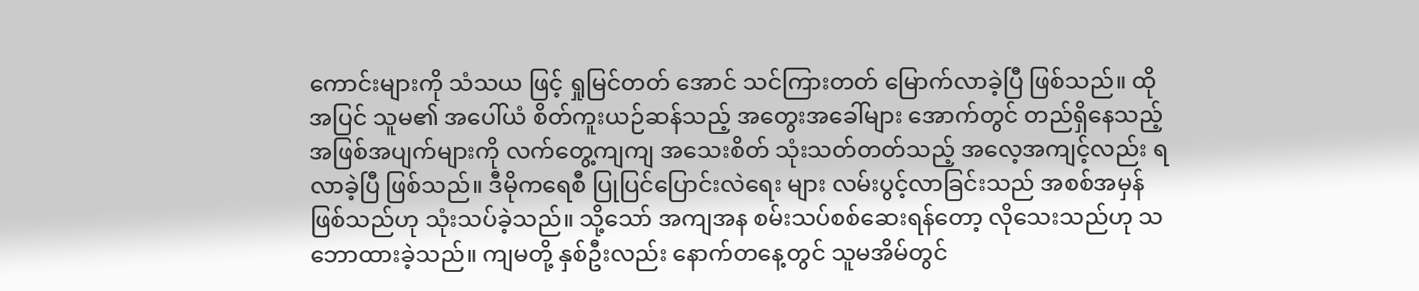ကောင်းများကို သံသယ ဖြင့် ရှုမြင်တတ် အောင် သင်ကြားတတ် မြောက်လာခဲ့ပြီ ဖြစ်သည်။ ထိုအပြင် သူမ၏ အပေါ်ယံ စိတ်ကူးယဉ်ဆန်သည့် အတွေးအခေါ်များ အောက်တွင် တည်ရှိနေသည့် အဖြစ်အပျက်များကို လက်တွေ့ကျကျ အသေးစိတ် သုံးသတ်တတ်သည့် အလေ့အကျင့်လည်း ရလာခဲ့ပြီ ဖြစ်သည်။ ဒီမိုကရေစီ ပြုပြင်ပြောင်းလဲရေး များ လမ်းပွင့်လာခြင်းသည် အစစ်အမှန် ဖြစ်သည်ဟု သုံးသပ်ခဲ့သည်။ သို့သော် အကျအန စမ်းသပ်စစ်ဆေးရန်တော့ လိုသေးသည်ဟု သဘောထားခဲ့သည်။ ကျမတို့ နှစ်ဦးလည်း နောက်တနေ့တွင် သူမအိမ်တွင်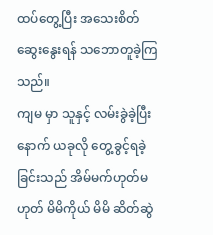ထပ်တွေ့ပြီး အသေးစိတ် ဆွေးနွေးရန် သဘောတူခဲ့ကြသည်။
ကျမ မှာ သူနှင့် လမ်းခွဲခဲ့ပြီးနောက် ယခုလို တွေ့ခွင့်ရခဲ့ခြင်းသည် အိမ်မက်ဟုတ်မဟုတ် မိမိကိုယ် မိမိ ဆိတ်ဆွဲ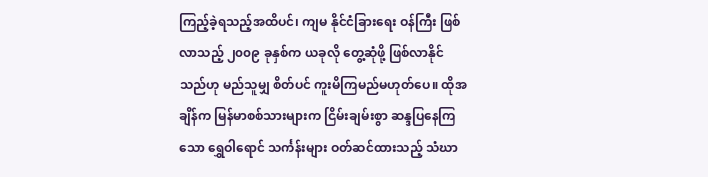ကြည့်ခဲ့ရသည့်အထိပင်၊ ကျမ နိုင်ငံခြားရေး ဝန်ကြီး ဖြစ်လာသည့် ၂၀၀၉ ခုနှစ်က ယခုလို တွေ့ဆုံဖို့ ဖြစ်လာနိုင်သည်ဟု မည်သူမျှ စိတ်ပင် ကူးမိကြမည်မဟုတ်ပေ။ ထိုအချိန်က မြန်မာစစ်သားများက ငြိမ်းချမ်းစွာ ဆန္ဒပြနေကြသော ရွှေဝါရောင် သင်္ကန်းများ ဝတ်ဆင်ထားသည့် သံဃာ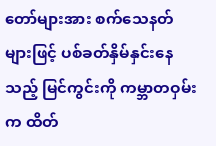တော်များအား စက်သေနတ်များဖြင့် ပစ်ခတ်နှိမ်နှင်းနေသည့် မြင်ကွင်းကို ကမ္ဘာတဝှမ်းက ထိတ်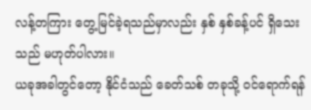လန့်တကြား တွေ့မြင်ခဲ့ရသည်မှာလည်း နှစ် နှစ်ခန့်ပင် ရှိသေးသည် မဟုတ်ပါလား။
ယခုအခါတွင်တော့ နိုင်ငံသည် ခေတ်သစ် တခုသို့ ဝင်ရောက်ရန်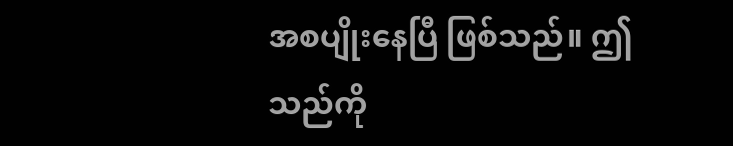အစပျိုးနေပြီ ဖြစ်သည်။ ဤသည်ကို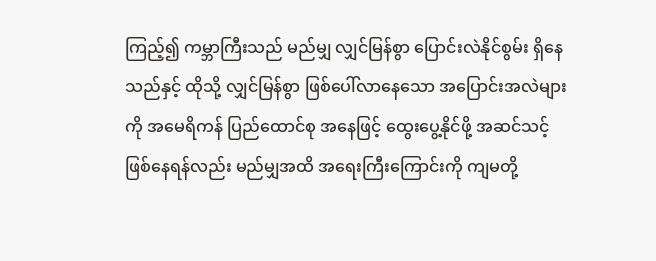ကြည့်၍ ကမ္ဘာကြီးသည် မည်မျှ လျှင်မြန်စွာ ပြောင်းလဲနိုင်စွမ်း ရှိနေသည်နှင့် ထိုသို့ လျှင်မြန်စွာ ဖြစ်ပေါ်လာနေသော အပြောင်းအလဲများ ကို အမေရိကန် ပြည်ထောင်စု အနေဖြင့် ထွေးပွေ့နိုင်ဖို့ အဆင်သင့် ဖြစ်နေရန်လည်း မည်မျှအထိ အရေးကြီးကြောင်းကို ကျမတို့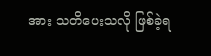အား သတိပေးသလို ဖြစ်ခဲ့ရ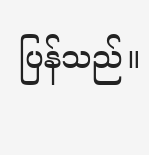ပြန်သည်။